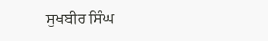ਸੁਖਬੀਰ ਸਿੰਘ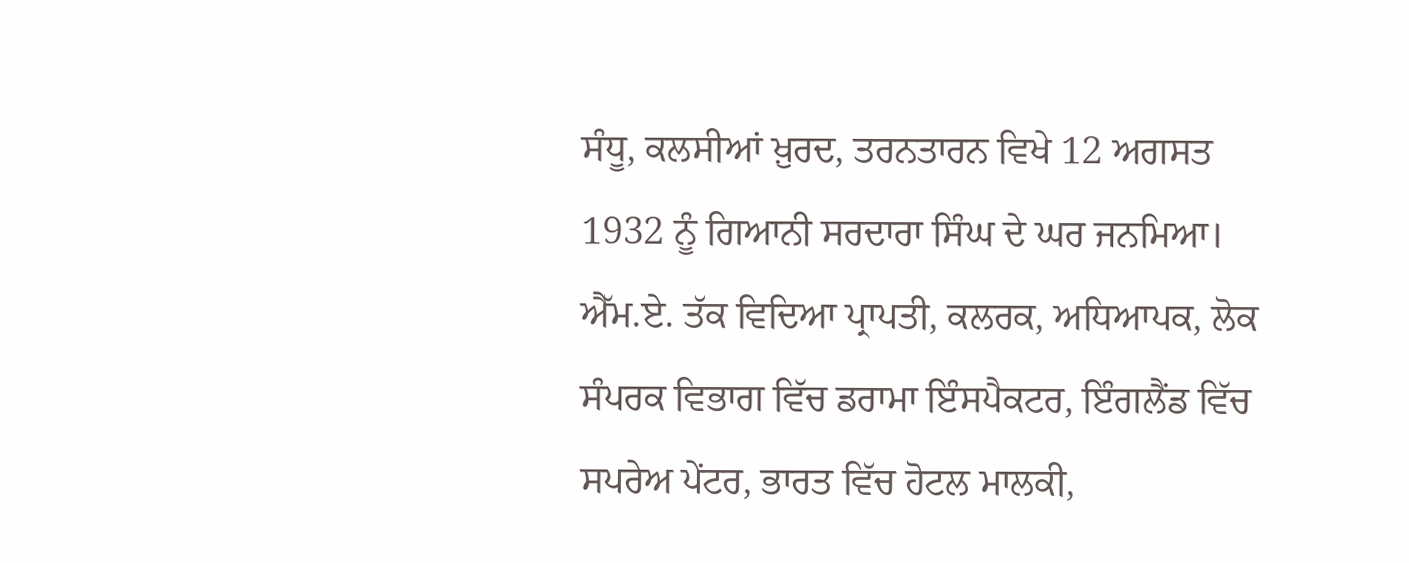ਸੰਧੂ, ਕਲਸੀਆਂ ਖ਼ੁਰਦ, ਤਰਨਤਾਰਨ ਵਿਖੇ 12 ਅਗਸਤ 1932 ਨੂੰ ਗਿਆਨੀ ਸਰਦਾਰਾ ਸਿੰਘ ਦੇ ਘਰ ਜਨਮਿਆ। ਐੱਮ.ਏ. ਤੱਕ ਵਿਦਿਆ ਪ੍ਰਾਪਤੀ, ਕਲਰਕ, ਅਧਿਆਪਕ, ਲੋਕ ਸੰਪਰਕ ਵਿਭਾਗ ਵਿੱਚ ਡਰਾਮਾ ਇੰਸਪੈਕਟਰ, ਇੰਗਲੈਂਡ ਵਿੱਚ ਸਪਰੇਅ ਪੇਂਟਰ, ਭਾਰਤ ਵਿੱਚ ਹੋਟਲ ਮਾਲਕੀ,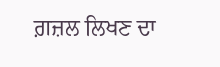ਗ਼ਜ਼ਲ ਲਿਖਣ ਦਾ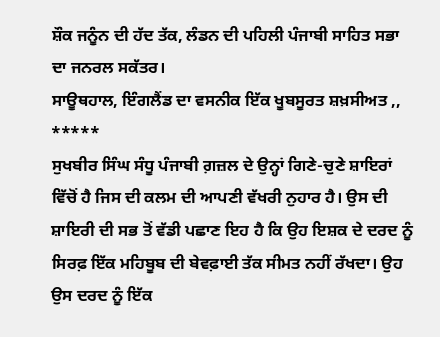ਸ਼ੌਕ ਜਨੂੰਨ ਦੀ ਹੱਦ ਤੱਕ, ਲੰਡਨ ਦੀ ਪਹਿਲੀ ਪੰਜਾਬੀ ਸਾਹਿਤ ਸਭਾ ਦਾ ਜਨਰਲ ਸਕੱਤਰ।
ਸਾਊਥਹਾਲ, ਇੰਗਲੈਂਡ ਦਾ ਵਸਨੀਕ ਇੱਕ ਖੂਬਸੂਰਤ ਸ਼ਖ਼ਸੀਅਤ ,,
*****
ਸੁਖਬੀਰ ਸਿੰਘ ਸੰਧੂ ਪੰਜਾਬੀ ਗ਼ਜ਼ਲ ਦੇ ਉਨ੍ਹਾਂ ਗਿਣੇ-ਚੁਣੇ ਸ਼ਾਇਰਾਂ ਵਿੱਚੋਂ ਹੈ ਜਿਸ ਦੀ ਕਲਮ ਦੀ ਆਪਣੀ ਵੱਖਰੀ ਨੁਹਾਰ ਹੈ। ਉਸ ਦੀ ਸ਼ਾਇਰੀ ਦੀ ਸਭ ਤੋਂ ਵੱਡੀ ਪਛਾਣ ਇਹ ਹੈ ਕਿ ਉਹ ਇਸ਼ਕ ਦੇ ਦਰਦ ਨੂੰ ਸਿਰਫ਼ ਇੱਕ ਮਹਿਬੂਬ ਦੀ ਬੇਵਫ਼ਾਈ ਤੱਕ ਸੀਮਤ ਨਹੀਂ ਰੱਖਦਾ। ਉਹ ਉਸ ਦਰਦ ਨੂੰ ਇੱਕ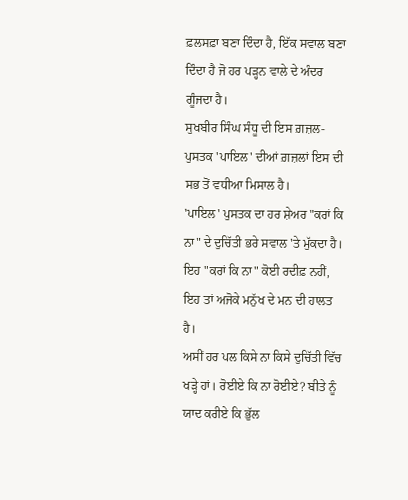ਫ਼ਲਸਫ਼ਾ ਬਣਾ ਦਿੰਦਾ ਹੈ, ਇੱਕ ਸਵਾਲ ਬਣਾ ਦਿੰਦਾ ਹੈ ਜੋ ਹਰ ਪੜ੍ਹਨ ਵਾਲੇ ਦੇ ਅੰਦਰ ਗੂੰਜਦਾ ਹੈ।
ਸੁਖਬੀਰ ਸਿੰਘ ਸੰਧੂ ਦੀ ਇਸ ਗ਼ਜ਼ਲ-ਪੁਸਤਕ 'ਪਾਇਲ' ਦੀਆਂ ਗ਼ਜ਼ਲਾਂ ਇਸ ਦੀ ਸਭ ਤੋਂ ਵਧੀਆ ਮਿਸਾਲ ਹੈ।
'ਪਾਇਲ' ਪੁਸਤਕ ਦਾ ਹਰ ਸ਼ੇਅਰ "ਕਰਾਂ ਕਿ ਨਾ" ਦੇ ਦੁਚਿੱਤੀ ਭਰੇ ਸਵਾਲ 'ਤੇ ਮੁੱਕਦਾ ਹੈ।
ਇਹ "ਕਰਾਂ ਕਿ ਨਾ" ਕੋਈ ਰਦੀਫ਼ ਨਹੀਂ, ਇਹ ਤਾਂ ਅਜੋਕੇ ਮਨੁੱਖ ਦੇ ਮਨ ਦੀ ਹਾਲਤ ਹੈ।
ਅਸੀਂ ਹਰ ਪਲ ਕਿਸੇ ਨਾ ਕਿਸੇ ਦੁਚਿੱਤੀ ਵਿੱਚ ਖੜ੍ਹੇ ਹਾਂ। ਰੋਈਏ ਕਿ ਨਾ ਰੋਈਏ? ਬੀਤੇ ਨੂੰ ਯਾਦ ਕਰੀਏ ਕਿ ਭੁੱਲ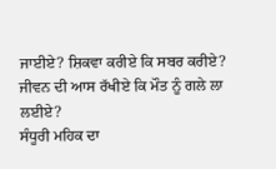ਜਾਈਏ? ਸ਼ਿਕਵਾ ਕਰੀਏ ਕਿ ਸਬਰ ਕਰੀਏ? ਜੀਵਨ ਦੀ ਆਸ ਰੱਖੀਏ ਕਿ ਮੌਤ ਨੂੰ ਗਲੇ ਲਾ ਲਈਏ?
ਸੰਧੂਰੀ ਮਹਿਕ ਦਾ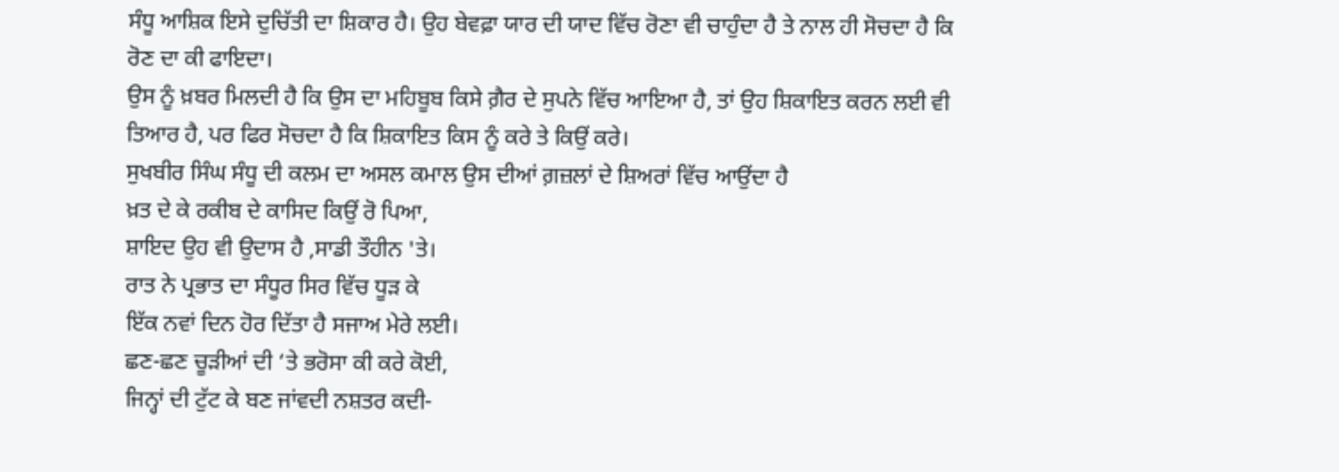ਸੰਧੂ ਆਸ਼ਿਕ ਇਸੇ ਦੁਚਿੱਤੀ ਦਾ ਸ਼ਿਕਾਰ ਹੈ। ਉਹ ਬੇਵਫ਼ਾ ਯਾਰ ਦੀ ਯਾਦ ਵਿੱਚ ਰੋਣਾ ਵੀ ਚਾਹੁੰਦਾ ਹੈ ਤੇ ਨਾਲ ਹੀ ਸੋਚਦਾ ਹੈ ਕਿ ਰੋਣ ਦਾ ਕੀ ਫਾਇਦਾ।
ਉਸ ਨੂੰ ਖ਼ਬਰ ਮਿਲਦੀ ਹੈ ਕਿ ਉਸ ਦਾ ਮਹਿਬੂਬ ਕਿਸੇ ਗ਼ੈਰ ਦੇ ਸੁਪਨੇ ਵਿੱਚ ਆਇਆ ਹੈ, ਤਾਂ ਉਹ ਸ਼ਿਕਾਇਤ ਕਰਨ ਲਈ ਵੀ ਤਿਆਰ ਹੈ, ਪਰ ਫਿਰ ਸੋਚਦਾ ਹੈ ਕਿ ਸ਼ਿਕਾਇਤ ਕਿਸ ਨੂੰ ਕਰੇ ਤੇ ਕਿਉਂ ਕਰੇ।
ਸੁਖਬੀਰ ਸਿੰਘ ਸੰਧੂ ਦੀ ਕਲਮ ਦਾ ਅਸਲ ਕਮਾਲ ਉਸ ਦੀਆਂ ਗ਼ਜ਼ਲਾਂ ਦੇ ਸ਼ਿਅਰਾਂ ਵਿੱਚ ਆਉਂਦਾ ਹੈ
ਖ਼ਤ ਦੇ ਕੇ ਰਕੀਬ ਦੇ ਕਾਸਿਦ ਕਿਉਂ ਰੋ ਪਿਆ,
ਸ਼ਾਇਦ ਉਹ ਵੀ ਉਦਾਸ ਹੈ ,ਸਾਡੀ ਤੌਹੀਨ 'ਤੇ।
ਰਾਤ ਨੇ ਪ੍ਰਭਾਤ ਦਾ ਸੰਧੂਰ ਸਿਰ ਵਿੱਚ ਧੂੜ ਕੇ
ਇੱਕ ਨਵਾਂ ਦਿਨ ਹੋਰ ਦਿੱਤਾ ਹੈ ਸਜਾਅ ਮੇਰੇ ਲਈ।
ਛਣ-ਛਣ ਚੂੜੀਆਂ ਦੀ ‘ਤੇ ਭਰੋਸਾ ਕੀ ਕਰੇ ਕੋਈ,
ਜਿਨ੍ਹਾਂ ਦੀ ਟੁੱਟ ਕੇ ਬਣ ਜਾਂਵਦੀ ਨਸ਼ਤਰ ਕਦੀ-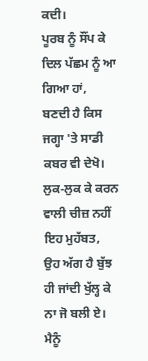ਕਦੀ।
ਪੂਰਬ ਨੂੰ ਸੌਂਪ ਕੇ ਦਿਲ ਪੱਛਮ ਨੂੰ ਆ ਗਿਆ ਹਾਂ,
ਬਣਦੀ ਹੈ ਕਿਸ ਜਗ੍ਹਾ 'ਤੇ ਸਾਡੀ ਕਬਰ ਵੀ ਦੇਖੋ।
ਲੁਕ-ਲੁਕ ਕੇ ਕਰਨ ਵਾਲੀ ਚੀਜ਼ ਨਹੀਂ ਇਹ ਮੁਹੱਬਤ,
ਉਹ ਅੱਗ ਹੈ ਬੁੱਝ ਹੀ ਜਾਂਦੀ ਖੁੱਲ੍ਹ ਕੇ ਨਾ ਜੋ ਬਲੀ ਏ।
ਮੈਨੂੰ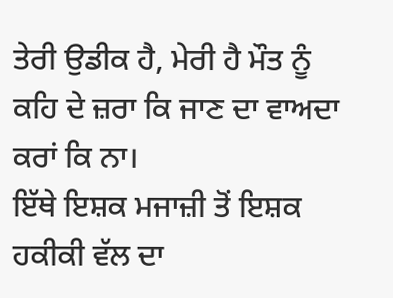ਤੇਰੀ ਉਡੀਕ ਹੈ, ਮੇਰੀ ਹੈ ਮੌਤ ਨੂੰ
ਕਹਿ ਦੇ ਜ਼ਰਾ ਕਿ ਜਾਣ ਦਾ ਵਾਅਦਾ ਕਰਾਂ ਕਿ ਨਾ।
ਇੱਥੇ ਇਸ਼ਕ ਮਜਾਜ਼ੀ ਤੋਂ ਇਸ਼ਕ ਹਕੀਕੀ ਵੱਲ ਦਾ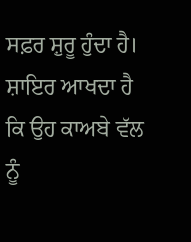ਸਫ਼ਰ ਸ਼ੁਰੂ ਹੁੰਦਾ ਹੈ। ਸ਼ਾਇਰ ਆਖਦਾ ਹੈ ਕਿ ਉਹ ਕਾਅਬੇ ਵੱਲ ਨੂੰ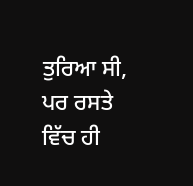ਤੁਰਿਆ ਸੀ, ਪਰ ਰਸਤੇ ਵਿੱਚ ਹੀ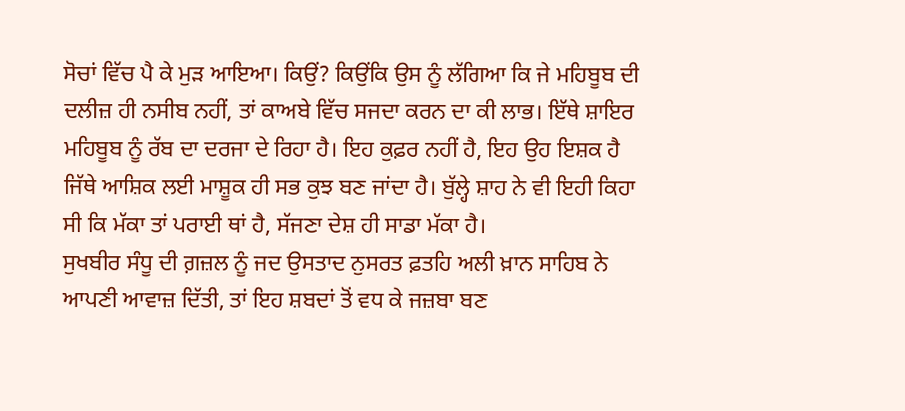ਸੋਚਾਂ ਵਿੱਚ ਪੈ ਕੇ ਮੁੜ ਆਇਆ। ਕਿਉਂ? ਕਿਉਂਕਿ ਉਸ ਨੂੰ ਲੱਗਿਆ ਕਿ ਜੇ ਮਹਿਬੂਬ ਦੀ ਦਲੀਜ਼ ਹੀ ਨਸੀਬ ਨਹੀਂ, ਤਾਂ ਕਾਅਬੇ ਵਿੱਚ ਸਜਦਾ ਕਰਨ ਦਾ ਕੀ ਲਾਭ। ਇੱਥੇ ਸ਼ਾਇਰ ਮਹਿਬੂਬ ਨੂੰ ਰੱਬ ਦਾ ਦਰਜਾ ਦੇ ਰਿਹਾ ਹੈ। ਇਹ ਕੁਫ਼ਰ ਨਹੀਂ ਹੈ, ਇਹ ਉਹ ਇਸ਼ਕ ਹੈ ਜਿੱਥੇ ਆਸ਼ਿਕ ਲਈ ਮਾਸ਼ੂਕ ਹੀ ਸਭ ਕੁਝ ਬਣ ਜਾਂਦਾ ਹੈ। ਬੁੱਲ੍ਹੇ ਸ਼ਾਹ ਨੇ ਵੀ ਇਹੀ ਕਿਹਾ ਸੀ ਕਿ ਮੱਕਾ ਤਾਂ ਪਰਾਈ ਥਾਂ ਹੈ, ਸੱਜਣਾ ਦੇਸ਼ ਹੀ ਸਾਡਾ ਮੱਕਾ ਹੈ।
ਸੁਖਬੀਰ ਸੰਧੂ ਦੀ ਗ਼ਜ਼ਲ ਨੂੰ ਜਦ ਉਸਤਾਦ ਨੁਸਰਤ ਫ਼ਤਹਿ ਅਲੀ ਖ਼ਾਨ ਸਾਹਿਬ ਨੇ ਆਪਣੀ ਆਵਾਜ਼ ਦਿੱਤੀ, ਤਾਂ ਇਹ ਸ਼ਬਦਾਂ ਤੋਂ ਵਧ ਕੇ ਜਜ਼ਬਾ ਬਣ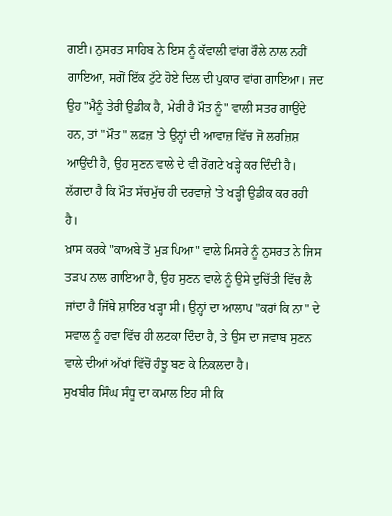ਗਈ। ਨੁਸਰਤ ਸਾਹਿਬ ਨੇ ਇਸ ਨੂੰ ਕੱਵਾਲੀ ਵਾਂਗ ਰੌਲੇ ਨਾਲ ਨਹੀਂ ਗਾਇਆ, ਸਗੋਂ ਇੱਕ ਟੁੱਟੇ ਹੋਏ ਦਿਲ ਦੀ ਪੁਕਾਰ ਵਾਂਗ ਗਾਇਆ। ਜਦ ਉਹ "ਮੈਨੂੰ ਤੇਰੀ ਉਡੀਕ ਹੈ, ਮੇਰੀ ਹੈ ਮੌਤ ਨੂੰ" ਵਾਲੀ ਸਤਰ ਗਾਉਂਦੇ ਹਨ, ਤਾਂ "ਮੌਤ" ਲਫ਼ਜ਼ 'ਤੇ ਉਨ੍ਹਾਂ ਦੀ ਆਵਾਜ਼ ਵਿੱਚ ਜੋ ਲਰਜ਼ਿਸ਼ ਆਉਂਦੀ ਹੈ, ਉਹ ਸੁਣਨ ਵਾਲੇ ਦੇ ਵੀ ਰੋਂਗਟੇ ਖੜ੍ਹੇ ਕਰ ਦਿੰਦੀ ਹੈ। ਲੱਗਦਾ ਹੈ ਕਿ ਮੌਤ ਸੱਚਮੁੱਚ ਹੀ ਦਰਵਾਜ਼ੇ 'ਤੇ ਖੜ੍ਹੀ ਉਡੀਕ ਕਰ ਰਹੀ ਹੈ।
ਖ਼ਾਸ ਕਰਕੇ "ਕਾਅਬੇ ਤੋਂ ਮੁੜ ਪਿਆ" ਵਾਲੇ ਮਿਸਰੇ ਨੂੰ ਨੁਸਰਤ ਨੇ ਜਿਸ ਤੜਪ ਨਾਲ ਗਾਇਆ ਹੈ, ਉਹ ਸੁਣਨ ਵਾਲੇ ਨੂੰ ਉਸੇ ਦੁਚਿੱਤੀ ਵਿੱਚ ਲੈ ਜਾਂਦਾ ਹੈ ਜਿੱਥੇ ਸ਼ਾਇਰ ਖੜ੍ਹਾ ਸੀ। ਉਨ੍ਹਾਂ ਦਾ ਆਲਾਪ "ਕਰਾਂ ਕਿ ਨਾ" ਦੇ ਸਵਾਲ ਨੂੰ ਹਵਾ ਵਿੱਚ ਹੀ ਲਟਕਾ ਦਿੰਦਾ ਹੈ, ਤੇ ਉਸ ਦਾ ਜਵਾਬ ਸੁਣਨ ਵਾਲੇ ਦੀਆਂ ਅੱਖਾਂ ਵਿੱਚੋਂ ਹੰਝੂ ਬਣ ਕੇ ਨਿਕਲਦਾ ਹੈ।
ਸੁਖਬੀਰ ਸਿੰਘ ਸੰਧੂ ਦਾ ਕਮਾਲ ਇਹ ਸੀ ਕਿ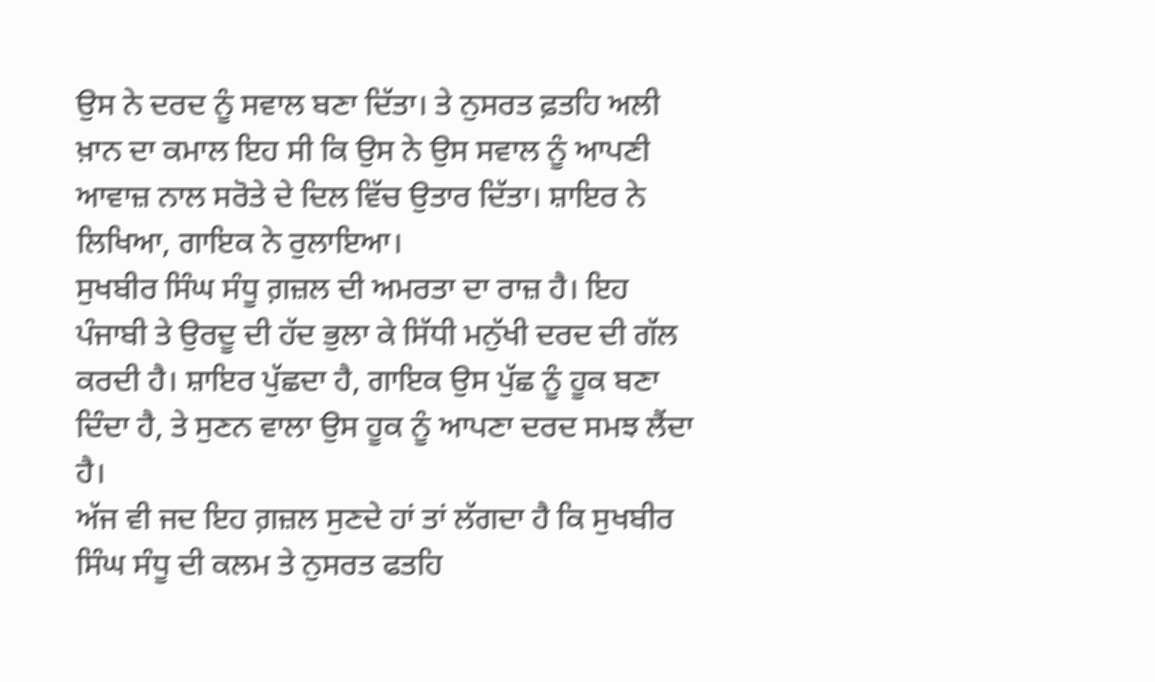ਉਸ ਨੇ ਦਰਦ ਨੂੰ ਸਵਾਲ ਬਣਾ ਦਿੱਤਾ। ਤੇ ਨੁਸਰਤ ਫ਼ਤਹਿ ਅਲੀ ਖ਼ਾਨ ਦਾ ਕਮਾਲ ਇਹ ਸੀ ਕਿ ਉਸ ਨੇ ਉਸ ਸਵਾਲ ਨੂੰ ਆਪਣੀ ਆਵਾਜ਼ ਨਾਲ ਸਰੋਤੇ ਦੇ ਦਿਲ ਵਿੱਚ ਉਤਾਰ ਦਿੱਤਾ। ਸ਼ਾਇਰ ਨੇ ਲਿਖਿਆ, ਗਾਇਕ ਨੇ ਰੁਲਾਇਆ।
ਸੁਖਬੀਰ ਸਿੰਘ ਸੰਧੂ ਗ਼ਜ਼ਲ ਦੀ ਅਮਰਤਾ ਦਾ ਰਾਜ਼ ਹੈ। ਇਹ ਪੰਜਾਬੀ ਤੇ ਉਰਦੂ ਦੀ ਹੱਦ ਭੁਲਾ ਕੇ ਸਿੱਧੀ ਮਨੁੱਖੀ ਦਰਦ ਦੀ ਗੱਲ ਕਰਦੀ ਹੈ। ਸ਼ਾਇਰ ਪੁੱਛਦਾ ਹੈ, ਗਾਇਕ ਉਸ ਪੁੱਛ ਨੂੰ ਹੂਕ ਬਣਾ ਦਿੰਦਾ ਹੈ, ਤੇ ਸੁਣਨ ਵਾਲਾ ਉਸ ਹੂਕ ਨੂੰ ਆਪਣਾ ਦਰਦ ਸਮਝ ਲੈਂਦਾ ਹੈ।
ਅੱਜ ਵੀ ਜਦ ਇਹ ਗ਼ਜ਼ਲ ਸੁਣਦੇ ਹਾਂ ਤਾਂ ਲੱਗਦਾ ਹੈ ਕਿ ਸੁਖਬੀਰ ਸਿੰਘ ਸੰਧੂ ਦੀ ਕਲਮ ਤੇ ਨੁਸਰਤ ਫਤਹਿ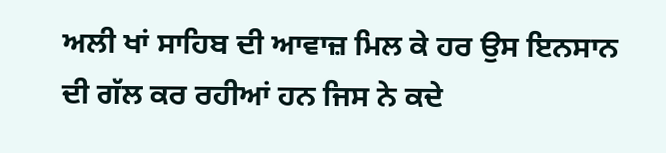ਅਲੀ ਖਾਂ ਸਾਹਿਬ ਦੀ ਆਵਾਜ਼ ਮਿਲ ਕੇ ਹਰ ਉਸ ਇਨਸਾਨ ਦੀ ਗੱਲ ਕਰ ਰਹੀਆਂ ਹਨ ਜਿਸ ਨੇ ਕਦੇ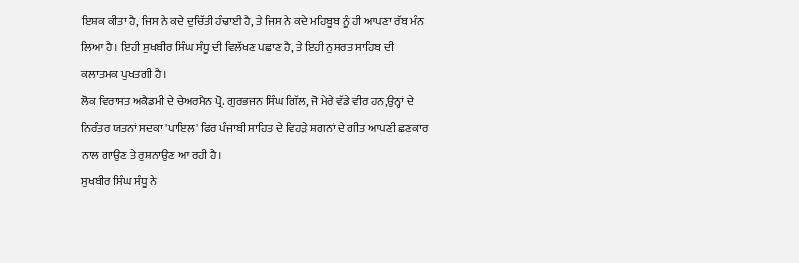ਇਸ਼ਕ ਕੀਤਾ ਹੈ, ਜਿਸ ਨੇ ਕਦੇ ਦੁਚਿੱਤੀ ਹੰਢਾਈ ਹੈ, ਤੇ ਜਿਸ ਨੇ ਕਦੇ ਮਹਿਬੂਬ ਨੂੰ ਹੀ ਆਪਣਾ ਰੱਬ ਮੰਨ ਲਿਆ ਹੈ। ਇਹੀ ਸੁਖਬੀਰ ਸਿੰਘ ਸੰਧੂ ਦੀ ਵਿਲੱਖਣ ਪਛਾਣ ਹੈ, ਤੇ ਇਹੀ ਨੁਸਰਤ ਸਾਹਿਬ ਦੀ ਕਲਾਤਮਕ ਪੁਖਤਗੀ ਹੈ।
ਲੋਕ ਵਿਰਾਸਤ ਅਕੈਡਮੀ ਦੇ ਚੇਅਰਮੈਨ ਪ੍ਰੋ. ਗੁਰਭਜਨ ਸਿੰਘ ਗਿੱਲ, ਜੋ ਮੇਰੇ ਵੱਡੇ ਵੀਰ ਹਨ,ਉਨ੍ਹਾਂ ਦੇ ਨਿਰੰਤਰ ਯਤਨਾਂ ਸਦਕਾ 'ਪਾਇਲ' ਫਿਰ ਪੰਜਾਬੀ ਸਾਹਿਤ ਦੇ ਵਿਹੜੇ ਸ਼ਗਨਾਂ ਦੇ ਗੀਤ ਆਪਣੀ ਛਣਕਾਰ ਨਾਲ ਗਾਉਣ ਤੇ ਰੁਸ਼ਨਾਉਣ ਆ ਰਹੀ ਹੈ।
ਸੁਖਬੀਰ ਸਿੰਘ ਸੰਧੂ ਨੇ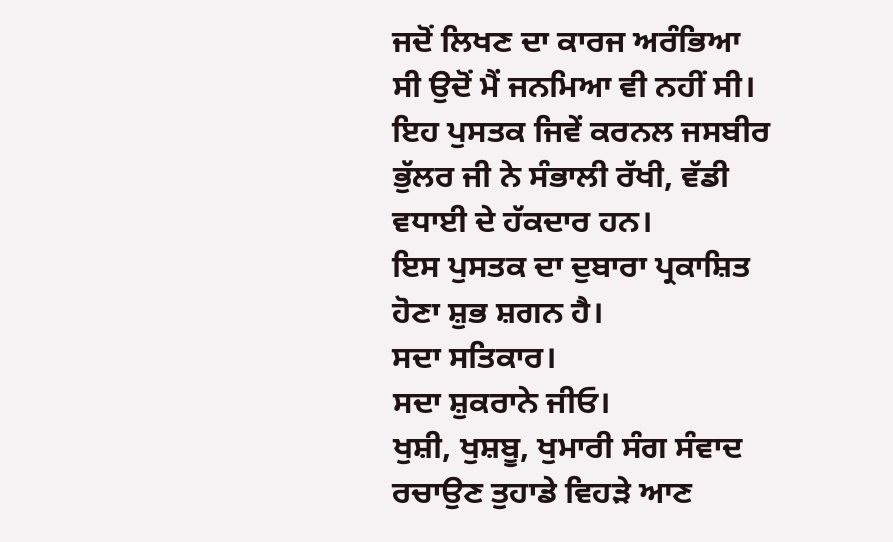ਜਦੋਂ ਲਿਖਣ ਦਾ ਕਾਰਜ ਅਰੰਭਿਆ ਸੀ ਉਦੋਂ ਮੈਂ ਜਨਮਿਆ ਵੀ ਨਹੀਂ ਸੀ।
ਇਹ ਪੁਸਤਕ ਜਿਵੇਂ ਕਰਨਲ ਜਸਬੀਰ ਭੁੱਲਰ ਜੀ ਨੇ ਸੰਭਾਲੀ ਰੱਖੀ, ਵੱਡੀ ਵਧਾਈ ਦੇ ਹੱਕਦਾਰ ਹਨ।
ਇਸ ਪੁਸਤਕ ਦਾ ਦੁਬਾਰਾ ਪ੍ਰਕਾਸ਼ਿਤ ਹੋਣਾ ਸ਼ੁਭ ਸ਼ਗਨ ਹੈ।
ਸਦਾ ਸਤਿਕਾਰ।
ਸਦਾ ਸ਼ੁਕਰਾਨੇ ਜੀਓ।
ਖੁਸ਼ੀ, ਖੁਸ਼ਬੂ, ਖੁਮਾਰੀ ਸੰਗ ਸੰਵਾਦ ਰਚਾਉਣ ਤੁਹਾਡੇ ਵਿਹੜੇ ਆਣ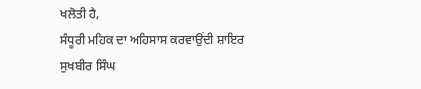ਖਲੋਤੀ ਹੈ,
ਸੰਧੂਰੀ ਮਹਿਕ ਦਾ ਅਹਿਸਾਸ ਕਰਵਾਉਂਦੀ ਸ਼ਾਇਰ ਸੁਖਬੀਰ ਸਿੰਘ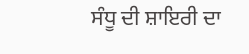ਸੰਧੂ ਦੀ ਸ਼ਾਇਰੀ ਦਾ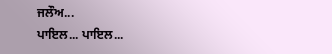ਜਲੌਅ...
ਪਾਇਲ... ਪਾਇਲ...